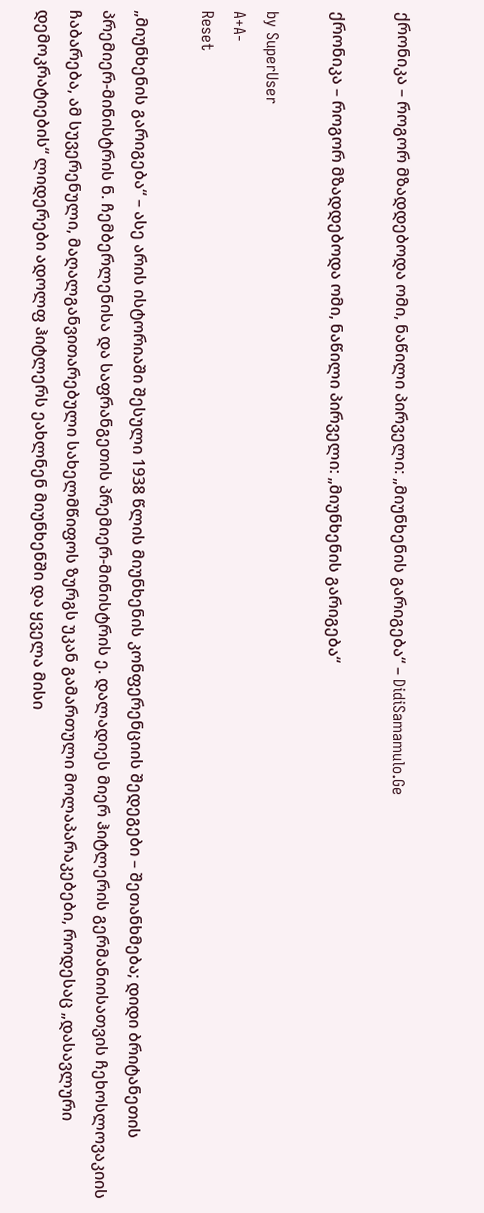ქრონიკა – როგორ მზადდებოდა ომი, ნაწილი პირველი: „მიუნხენის გარიგება“ – DidiSamamulo.Ge

ქრონიკა – როგორ მზადდებოდა ომი, ნაწილი პირველი: „მიუნხენის გარიგება“

by SuperUser
A+A-
Reset

„მიუნხენის გარიგება“ – ასე არის ისტორიაში შესული 1938 წლის მიუნხენის კონფერენციის შედეგები – შეთანხმება; დიდი ბრიტანეთის პრემიერ-მინისტრის ნ. ჩემბერლენისა და საფრანგეთის პრემიერ-მინისტრის ე. დალადიეს მიერ ჰიტლერის გერმანიისათვის ჩეხოსლოვაკიის ჩაბარება, ამ სუვერენული, მაღალგანვითარებული სახელმწიფოს ზურგს უკან გამართული მოლაპარაკებები, როდესაც „დასავლური დემოკრატიების“ ლიდერები ადოლფ ჰიტლერს ეახლნენ მიუნხენში და ყველა მისი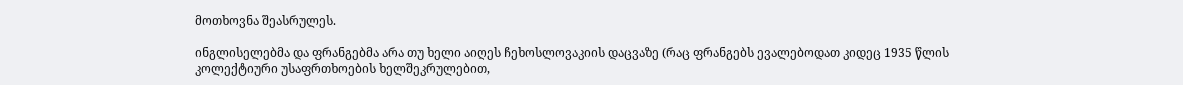მოთხოვნა შეასრულეს.

ინგლისელებმა და ფრანგებმა არა თუ ხელი აიღეს ჩეხოსლოვაკიის დაცვაზე (რაც ფრანგებს ევალებოდათ კიდეც 1935 წლის კოლექტიური უსაფრთხოების ხელშეკრულებით,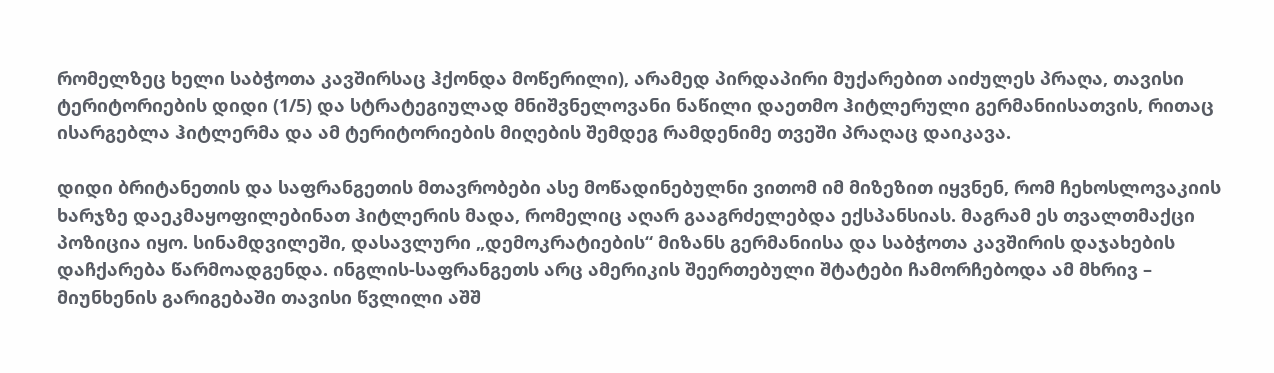რომელზეც ხელი საბჭოთა კავშირსაც ჰქონდა მოწერილი), არამედ პირდაპირი მუქარებით აიძულეს პრაღა, თავისი ტერიტორიების დიდი (1/5) და სტრატეგიულად მნიშვნელოვანი ნაწილი დაეთმო ჰიტლერული გერმანიისათვის, რითაც ისარგებლა ჰიტლერმა და ამ ტერიტორიების მიღების შემდეგ რამდენიმე თვეში პრაღაც დაიკავა.

დიდი ბრიტანეთის და საფრანგეთის მთავრობები ასე მოწადინებულნი ვითომ იმ მიზეზით იყვნენ, რომ ჩეხოსლოვაკიის ხარჯზე დაეკმაყოფილებინათ ჰიტლერის მადა, რომელიც აღარ გააგრძელებდა ექსპანსიას. მაგრამ ეს თვალთმაქცი პოზიცია იყო. სინამდვილეში, დასავლური „დემოკრატიების“ მიზანს გერმანიისა და საბჭოთა კავშირის დაჯახების დაჩქარება წარმოადგენდა. ინგლის-საფრანგეთს არც ამერიკის შეერთებული შტატები ჩამორჩებოდა ამ მხრივ – მიუნხენის გარიგებაში თავისი წვლილი აშშ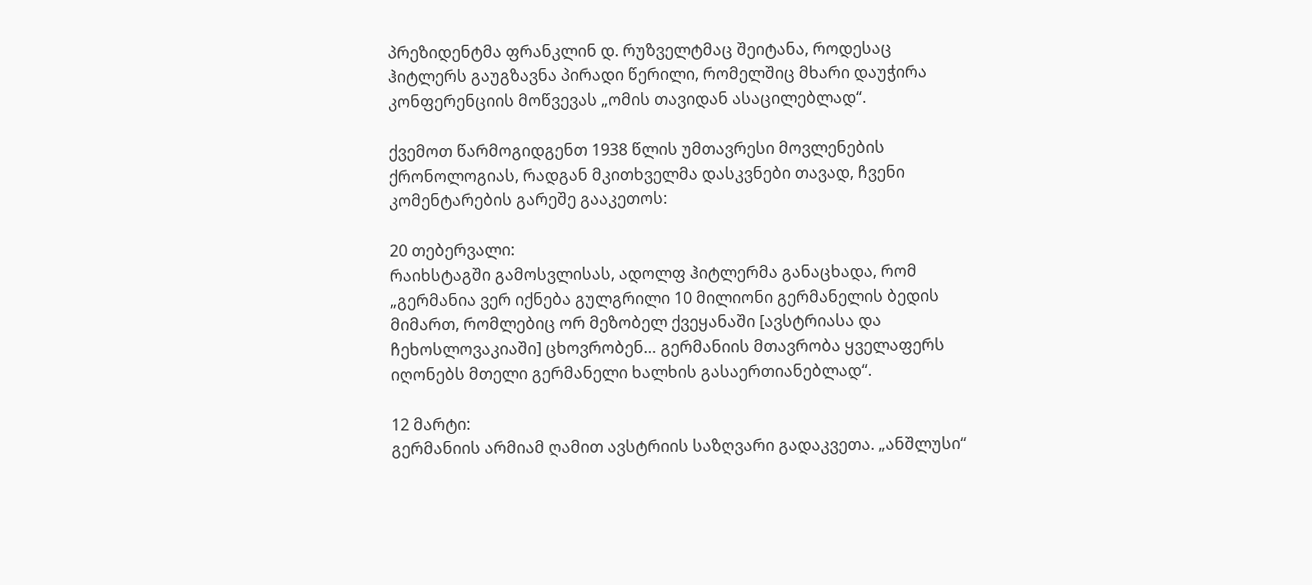პრეზიდენტმა ფრანკლინ დ. რუზველტმაც შეიტანა, როდესაც ჰიტლერს გაუგზავნა პირადი წერილი, რომელშიც მხარი დაუჭირა კონფერენციის მოწვევას „ომის თავიდან ასაცილებლად“.

ქვემოთ წარმოგიდგენთ 1938 წლის უმთავრესი მოვლენების ქრონოლოგიას, რადგან მკითხველმა დასკვნები თავად, ჩვენი კომენტარების გარეშე გააკეთოს:

20 თებერვალი:
რაიხსტაგში გამოსვლისას, ადოლფ ჰიტლერმა განაცხადა, რომ „გერმანია ვერ იქნება გულგრილი 10 მილიონი გერმანელის ბედის მიმართ, რომლებიც ორ მეზობელ ქვეყანაში [ავსტრიასა და ჩეხოსლოვაკიაში] ცხოვრობენ… გერმანიის მთავრობა ყველაფერს იღონებს მთელი გერმანელი ხალხის გასაერთიანებლად“.

12 მარტი:
გერმანიის არმიამ ღამით ავსტრიის საზღვარი გადაკვეთა. „ანშლუსი“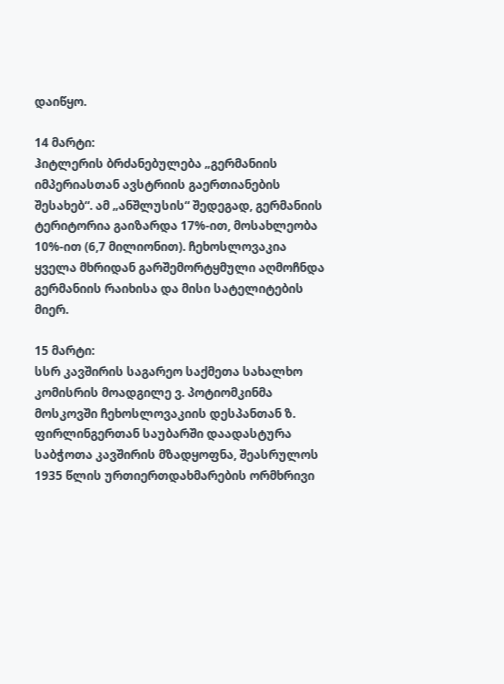დაიწყო.

14 მარტი:
ჰიტლერის ბრძანებულება „გერმანიის იმპერიასთან ავსტრიის გაერთიანების შესახებ“. ამ „ანშლუსის“ შედეგად, გერმანიის ტერიტორია გაიზარდა 17%-ით, მოსახლეობა 10%-ით (6,7 მილიონით). ჩეხოსლოვაკია ყველა მხრიდან გარშემორტყმული აღმოჩნდა გერმანიის რაიხისა და მისი სატელიტების მიერ.

15 მარტი:
სსრ კავშირის საგარეო საქმეთა სახალხო კომისრის მოადგილე ვ. პოტიომკინმა მოსკოვში ჩეხოსლოვაკიის დესპანთან ზ. ფირლინგერთან საუბარში დაადასტურა საბჭოთა კავშირის მზადყოფნა, შეასრულოს 1935 წლის ურთიერთდახმარების ორმხრივი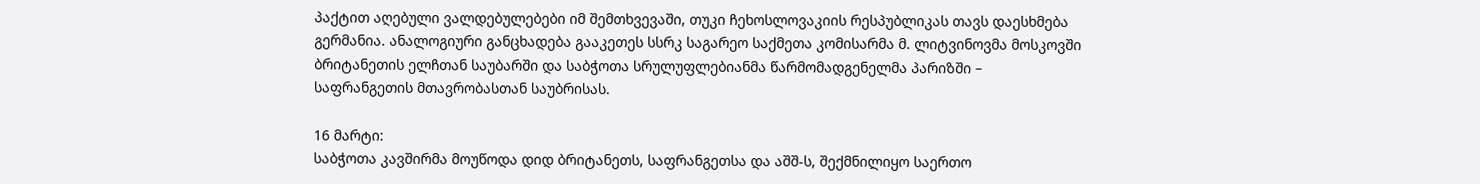პაქტით აღებული ვალდებულებები იმ შემთხვევაში, თუკი ჩეხოსლოვაკიის რესპუბლიკას თავს დაესხმება გერმანია. ანალოგიური განცხადება გააკეთეს სსრკ საგარეო საქმეთა კომისარმა მ. ლიტვინოვმა მოსკოვში ბრიტანეთის ელჩთან საუბარში და საბჭოთა სრულუფლებიანმა წარმომადგენელმა პარიზში – საფრანგეთის მთავრობასთან საუბრისას.

16 მარტი:
საბჭოთა კავშირმა მოუწოდა დიდ ბრიტანეთს, საფრანგეთსა და აშშ-ს, შექმნილიყო საერთო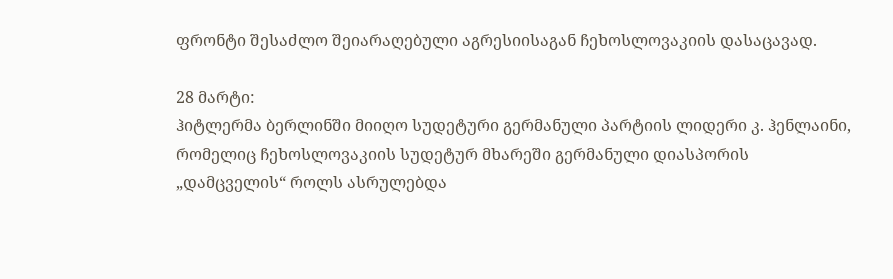ფრონტი შესაძლო შეიარაღებული აგრესიისაგან ჩეხოსლოვაკიის დასაცავად.

28 მარტი:
ჰიტლერმა ბერლინში მიიღო სუდეტური გერმანული პარტიის ლიდერი კ. ჰენლაინი, რომელიც ჩეხოსლოვაკიის სუდეტურ მხარეში გერმანული დიასპორის „დამცველის“ როლს ასრულებდა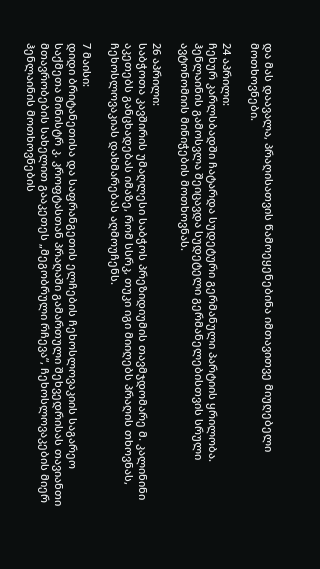და მას დაავალა, პრაღისათვის წამოეყენებინა იმთავითვე მიუღებელი მოთხოვნები.

24 აპრილი:
ჩეხურ კარლსბადში ჩატარდა სუდეტური გერმანული პარტიის ყრილობა. ჰენლაინის გამოსვლა შეიცავდა სუდეტელი გერმანელებისთვის სრული ავტონომიის მინიჭების მოთხოვნას.

26 აპრილი:
საბჭოთა კავშირის უმაღლესი საბჭოს პრეზიდიუმის თავმჯდომარე მ. კალინინი აკეთებს განცხადებას იმაზე, რომ სსრკ, თუკი იგი მიიღებს პრაღის თხოვნას, ჩეხოსლოვაკიას დახმარებას აღმოუჩენს.

7 მაისი:
დიდი ბრიტანეთისა და საფრანგეთის ელჩების ჩეხოსლოვაკიის საგარეო საქმეთა მინისტრ კ. კროფტასთან პრაღაში გამართული შეხვედრისას თავიანთი მთავრობების სახელით გააკეთეს „მეგობრული რჩევა“, ჩეხოსლოვაკების მიერ ჰენლაინის მოთხოვნების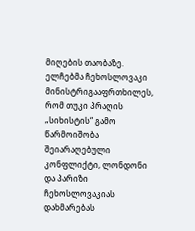მიღების თაობაზე. ელჩებმა ჩეხოსლოვაკი მინისტრიგააფრთხილეს, რომ თუკი პრაღის „სიხისტის“ გამო წარმოიშობა შეიარაღებული კონფლიქტი, ლონდონი და პარიზი ჩეხოსლოვაკიას დახმარებას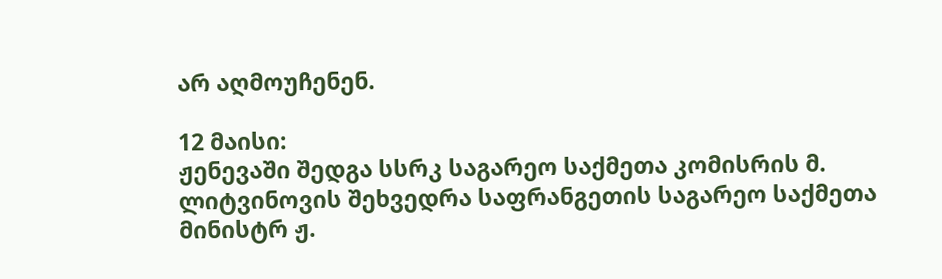არ აღმოუჩენენ.

12 მაისი:
ჟენევაში შედგა სსრკ საგარეო საქმეთა კომისრის მ. ლიტვინოვის შეხვედრა საფრანგეთის საგარეო საქმეთა მინისტრ ჟ.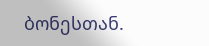ბონესთან.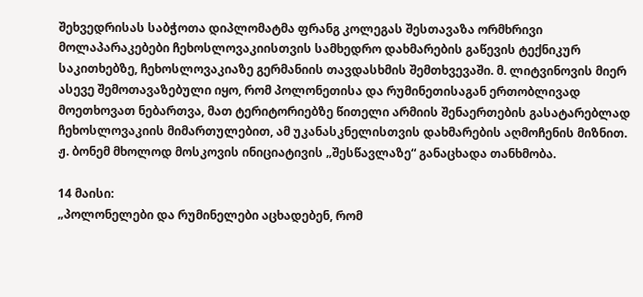შეხვედრისას საბჭოთა დიპლომატმა ფრანგ კოლეგას შესთავაზა ორმხრივი მოლაპარაკებები ჩეხოსლოვაკიისთვის სამხედრო დახმარების გაწევის ტექნიკურ საკითხებზე, ჩეხოსლოვაკიაზე გერმანიის თავდასხმის შემთხვევაში. მ. ლიტვინოვის მიერ ასევე შემოთავაზებული იყო, რომ პოლონეთისა და რუმინეთისაგან ერთობლივად მოეთხოვათ ნებართვა, მათ ტერიტორიებზე წითელი არმიის შენაერთების გასატარებლად ჩეხოსლოვაკიის მიმართულებით, ამ უკანასკნელისთვის დახმარების აღმოჩენის მიზნით. ჟ. ბონემ მხოლოდ მოსკოვის ინიციატივის „შესწავლაზე“ განაცხადა თანხმობა.

14 მაისი:
„პოლონელები და რუმინელები აცხადებენ, რომ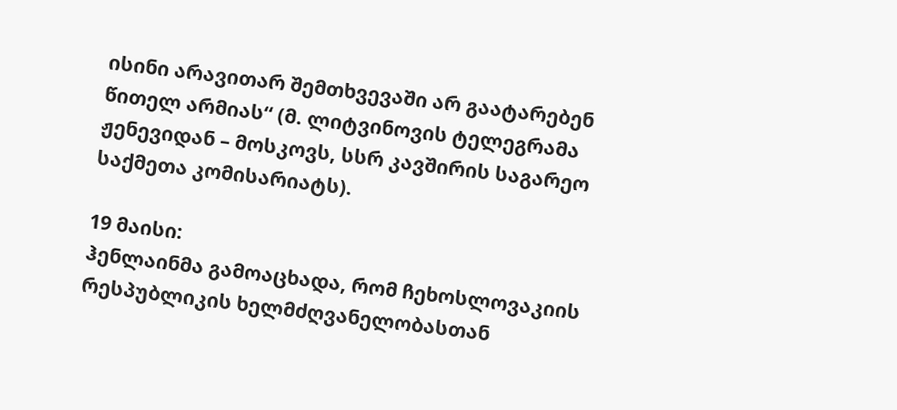ისინი არავითარ შემთხვევაში არ გაატარებენ წითელ არმიას“ (მ. ლიტვინოვის ტელეგრამა ჟენევიდან – მოსკოვს, სსრ კავშირის საგარეო საქმეთა კომისარიატს).

19 მაისი:
ჰენლაინმა გამოაცხადა, რომ ჩეხოსლოვაკიის რესპუბლიკის ხელმძღვანელობასთან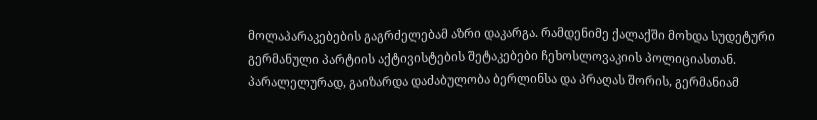მოლაპარაკებების გაგრძელებამ აზრი დაკარგა. რამდენიმე ქალაქში მოხდა სუდეტური გერმანული პარტიის აქტივისტების შეტაკებები ჩეხოსლოვაკიის პოლიციასთან.
პარალელურად, გაიზარდა დაძაბულობა ბერლინსა და პრაღას შორის, გერმანიამ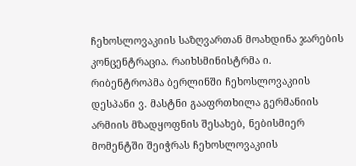ჩეხოსლოვაკიის საზღვართან მოახდინა ჯარების კონცენტრაცია. რაიხსმინისტრმა ი. რიბენტროპმა ბერლინში ჩეხოსლოვაკიის დესპანი ვ. მასტნი გააფრთხილა გერმანიის არმიის მზადყოფნის შესახებ, ნებისმიერ მომენტში შეიჭრას ჩეხოსლოვაკიის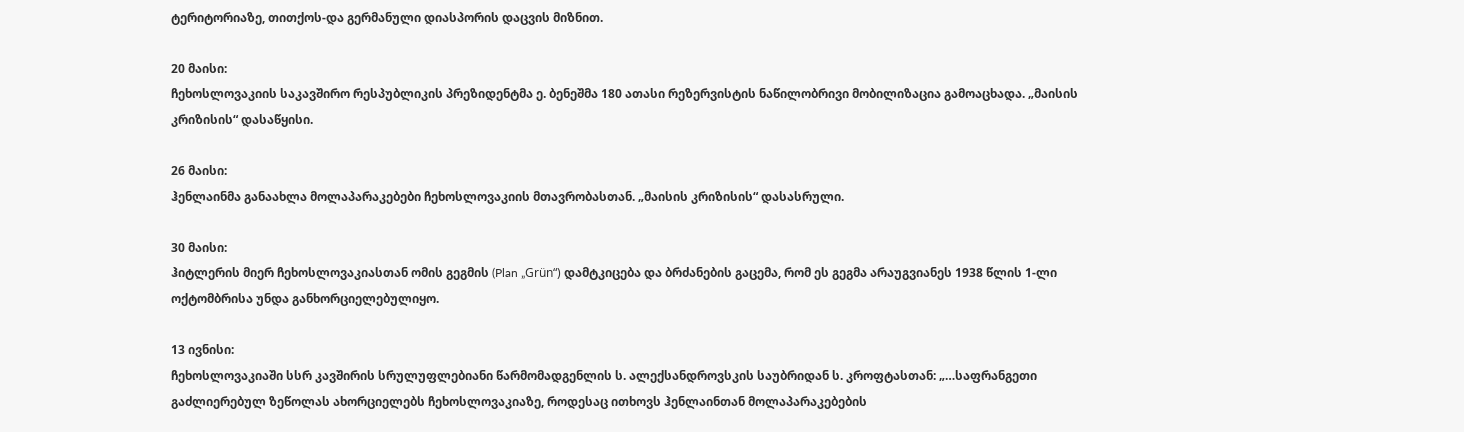ტერიტორიაზე, თითქოს-და გერმანული დიასპორის დაცვის მიზნით.

20 მაისი:
ჩეხოსლოვაკიის საკავშირო რესპუბლიკის პრეზიდენტმა ე. ბენეშმა 180 ათასი რეზერვისტის ნაწილობრივი მობილიზაცია გამოაცხადა. „მაისის კრიზისის“ დასაწყისი.

26 მაისი:
ჰენლაინმა განაახლა მოლაპარაკებები ჩეხოსლოვაკიის მთავრობასთან. „მაისის კრიზისის“ დასასრული.

30 მაისი:
ჰიტლერის მიერ ჩეხოსლოვაკიასთან ომის გეგმის (Plan „Grün“) დამტკიცება და ბრძანების გაცემა, რომ ეს გეგმა არაუგვიანეს 1938 წლის 1-ლი ოქტომბრისა უნდა განხორციელებულიყო.

13 ივნისი:
ჩეხოსლოვაკიაში სსრ კავშირის სრულუფლებიანი წარმომადგენლის ს. ალექსანდროვსკის საუბრიდან ს. კროფტასთან: „…საფრანგეთი გაძლიერებულ ზეწოლას ახორციელებს ჩეხოსლოვაკიაზე, როდესაც ითხოვს ჰენლაინთან მოლაპარაკებების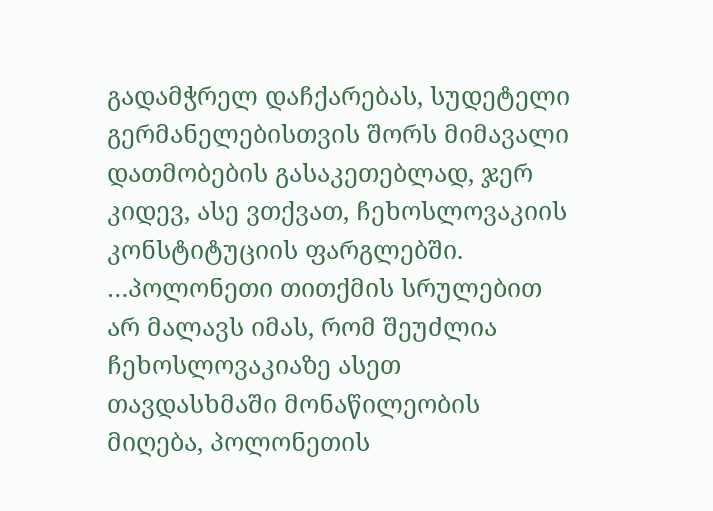გადამჭრელ დაჩქარებას, სუდეტელი გერმანელებისთვის შორს მიმავალი დათმობების გასაკეთებლად, ჯერ კიდევ, ასე ვთქვათ, ჩეხოსლოვაკიის კონსტიტუციის ფარგლებში. …პოლონეთი თითქმის სრულებით არ მალავს იმას, რომ შეუძლია ჩეხოსლოვაკიაზე ასეთ თავდასხმაში მონაწილეობის მიღება, პოლონეთის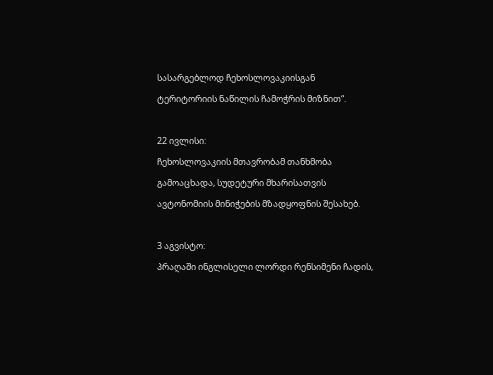სასარგებლოდ ჩეხოსლოვაკიისგან ტერიტორიის ნაწილის ჩამოჭრის მიზნით“.

22 ივლისი:
ჩეხოსლოვაკიის მთავრობამ თანხმობა გამოაცხადა, სუდეტური მხარისათვის ავტონომიის მინიჭების მზადყოფნის შესახებ.

3 აგვისტო:
პრაღაში ინგლისელი ლორდი რენსიმენი ჩადის,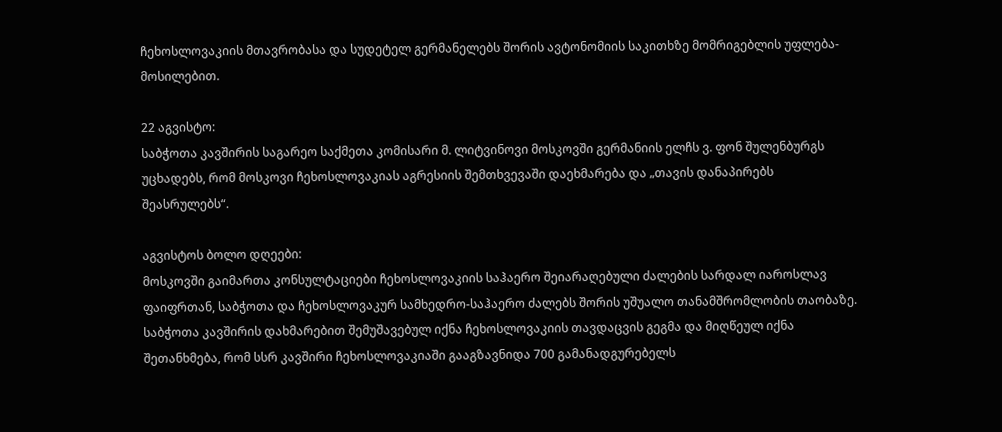ჩეხოსლოვაკიის მთავრობასა და სუდეტელ გერმანელებს შორის ავტონომიის საკითხზე მომრიგებლის უფლება-მოსილებით.

22 აგვისტო:
საბჭოთა კავშირის საგარეო საქმეთა კომისარი მ. ლიტვინოვი მოსკოვში გერმანიის ელჩს ვ. ფონ შულენბურგს უცხადებს, რომ მოსკოვი ჩეხოსლოვაკიას აგრესიის შემთხვევაში დაეხმარება და „თავის დანაპირებს შეასრულებს“.

აგვისტოს ბოლო დღეები:
მოსკოვში გაიმართა კონსულტაციები ჩეხოსლოვაკიის საჰაერო შეიარაღებული ძალების სარდალ იაროსლავ ფაიფრთან, საბჭოთა და ჩეხოსლოვაკურ სამხედრო-საჰაერო ძალებს შორის უშუალო თანამშრომლობის თაობაზე. საბჭოთა კავშირის დახმარებით შემუშავებულ იქნა ჩეხოსლოვაკიის თავდაცვის გეგმა და მიღწეულ იქნა შეთანხმება, რომ სსრ კავშირი ჩეხოსლოვაკიაში გააგზავნიდა 700 გამანადგურებელს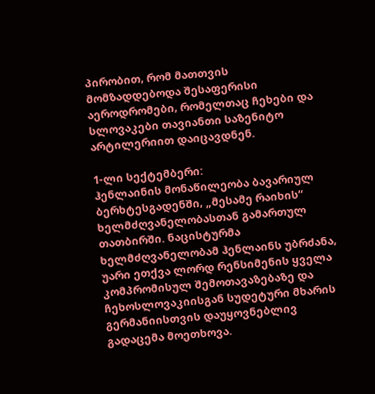პირობით, რომ მათთვის მომზადდებოდა შესაფერისი აეროდრომები, რომელთაც ჩეხები და სლოვაკები თავიანთი საზენიტო არტილერიით დაიცავდნენ.

1-ლი სექტემბერი:
ჰენლაინის მონაწილეობა ბავარიულ ბერხტესგადენში, „მესამე რაიხის“ ხელმძღვანელობასთან გამართულ თათბირში. ნაცისტურმა ხელმძღვანელობამ ჰენლაინს უბრძანა, უარი ეთქვა ლორდ რენსიმენის ყველა კომპრომისულ შემოთავაზებაზე და ჩეხოსლოვაკიისგან სუდეტური მხარის გერმანიისთვის დაუყოვნებლივ გადაცემა მოეთხოვა.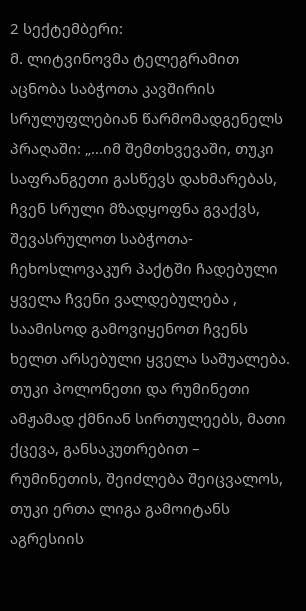2 სექტემბერი:
მ. ლიტვინოვმა ტელეგრამით აცნობა საბჭოთა კავშირის სრულუფლებიან წარმომადგენელს პრაღაში: „…იმ შემთხვევაში, თუკი საფრანგეთი გასწევს დახმარებას, ჩვენ სრული მზადყოფნა გვაქვს, შევასრულოთ საბჭოთა-ჩეხოსლოვაკურ პაქტში ჩადებული ყველა ჩვენი ვალდებულება , საამისოდ გამოვიყენოთ ჩვენს ხელთ არსებული ყველა საშუალება. თუკი პოლონეთი და რუმინეთი ამჟამად ქმნიან სირთულეებს, მათი ქცევა, განსაკუთრებით – რუმინეთის, შეიძლება შეიცვალოს, თუკი ერთა ლიგა გამოიტანს აგრესიის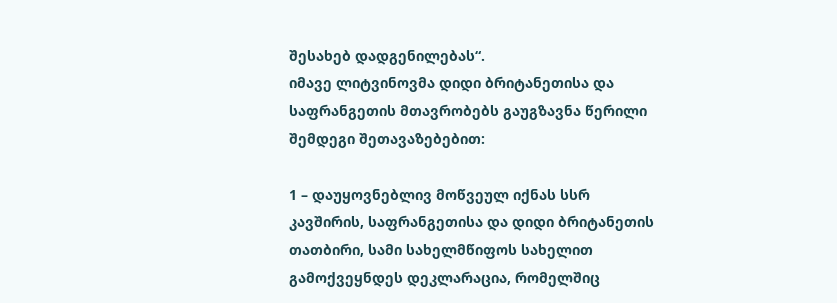შესახებ დადგენილებას“.
იმავე ლიტვინოვმა დიდი ბრიტანეთისა და საფრანგეთის მთავრობებს გაუგზავნა წერილი შემდეგი შეთავაზებებით:

1 – დაუყოვნებლივ მოწვეულ იქნას სსრ კავშირის, საფრანგეთისა და დიდი ბრიტანეთის თათბირი, სამი სახელმწიფოს სახელით გამოქვეყნდეს დეკლარაცია, რომელშიც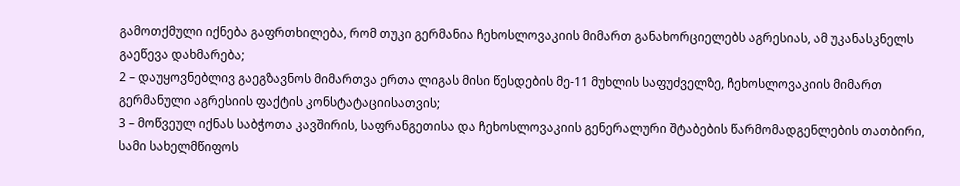გამოთქმული იქნება გაფრთხილება, რომ თუკი გერმანია ჩეხოსლოვაკიის მიმართ განახორციელებს აგრესიას, ამ უკანასკნელს გაეწევა დახმარება;
2 – დაუყოვნებლივ გაეგზავნოს მიმართვა ერთა ლიგას მისი წესდების მე-11 მუხლის საფუძველზე, ჩეხოსლოვაკიის მიმართ გერმანული აგრესიის ფაქტის კონსტატაციისათვის;
3 – მოწვეულ იქნას საბჭოთა კავშირის, საფრანგეთისა და ჩეხოსლოვაკიის გენერალური შტაბების წარმომადგენლების თათბირი, სამი სახელმწიფოს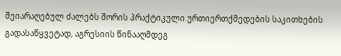შეიარაღებულ ძალებს შორის პრაქტიკული ურთიერთქმედების საკითხების გადასაწყვეტად, აგრესიის წინააღმდეგ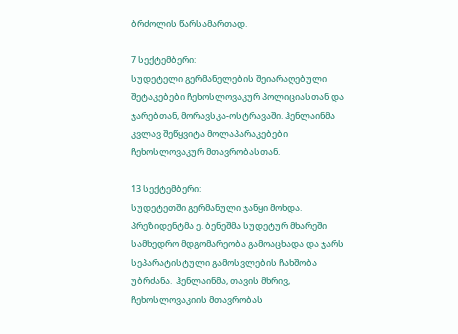ბრძოლის წარსამართად.

7 სექტემბერი:
სუდეტელი გერმანელების შეიარაღებული შეტაკებები ჩეხოსლოვაკურ პოლიციასთან და ჯარებთან, მორავსკა-ოსტრავაში. ჰენლაინმა კვლავ შეწყვიტა მოლაპარაკებები ჩეხოსლოვაკურ მთავრობასთან.

13 სექტემბერი:
სუდეტეთში გერმანული ჯანყი მოხდა. პრეზიდენტმა ე. ბენეშმა სუდეტურ მხარეში სამხედრო მდგომარეობა გამოაცხადა და ჯარს სეპარატისტული გამოსვლების ჩახშობა უბრძანა.  ჰენლაინმა, თავის მხრივ, ჩეხოსლოვაკიის მთავრობას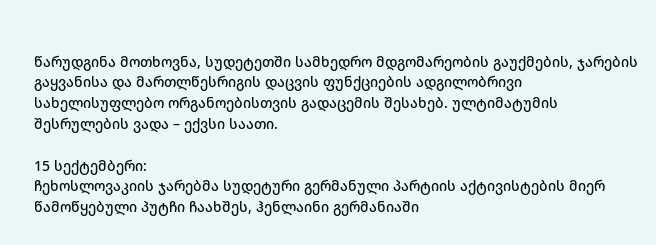წარუდგინა მოთხოვნა, სუდეტეთში სამხედრო მდგომარეობის გაუქმების, ჯარების გაყვანისა და მართლწესრიგის დაცვის ფუნქციების ადგილობრივი სახელისუფლებო ორგანოებისთვის გადაცემის შესახებ. ულტიმატუმის შესრულების ვადა – ექვსი საათი.

15 სექტემბერი:
ჩეხოსლოვაკიის ჯარებმა სუდეტური გერმანული პარტიის აქტივისტების მიერ წამოწყებული პუტჩი ჩაახშეს, ჰენლაინი გერმანიაში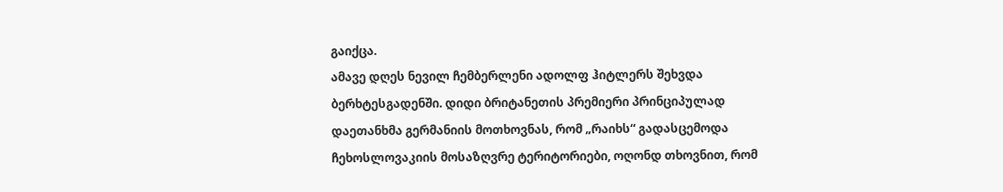გაიქცა.
ამავე დღეს ნევილ ჩემბერლენი ადოლფ ჰიტლერს შეხვდა ბერხტესგადენში. დიდი ბრიტანეთის პრემიერი პრინციპულად დაეთანხმა გერმანიის მოთხოვნას, რომ „რაიხს“ გადასცემოდა ჩეხოსლოვაკიის მოსაზღვრე ტერიტორიები, ოღონდ თხოვნით, რომ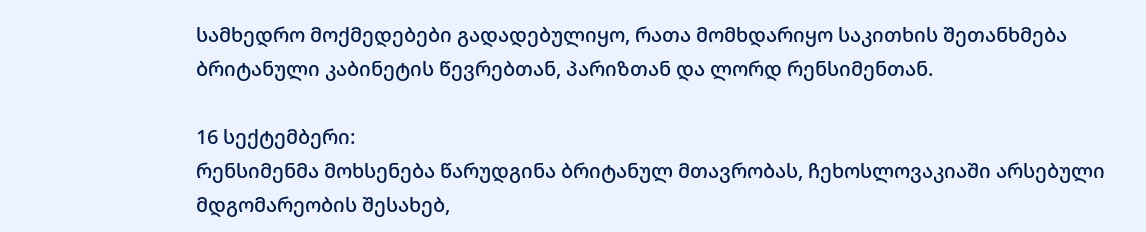სამხედრო მოქმედებები გადადებულიყო, რათა მომხდარიყო საკითხის შეთანხმება ბრიტანული კაბინეტის წევრებთან, პარიზთან და ლორდ რენსიმენთან.

16 სექტემბერი:
რენსიმენმა მოხსენება წარუდგინა ბრიტანულ მთავრობას, ჩეხოსლოვაკიაში არსებული მდგომარეობის შესახებ,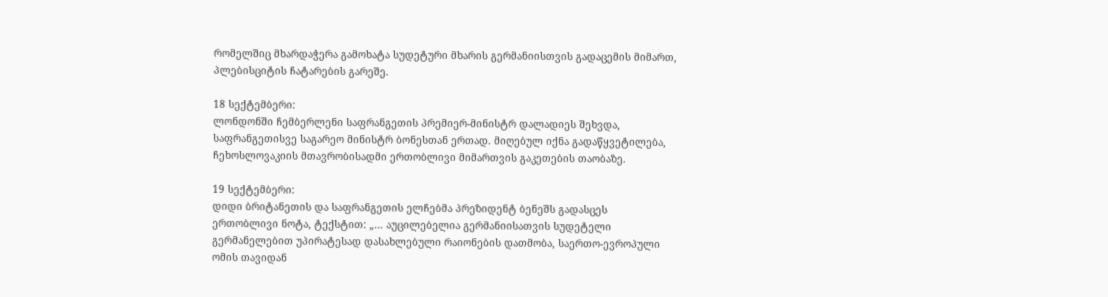რომელშიც მხარდაჭერა გამოხატა სუდეტური მხარის გერმანიისთვის გადაცემის მიმართ, პლებისციტის ჩატარების გარეშე.

18 სექტემბერი:
ლონდონში ჩემბერლენი საფრანგეთის პრემიერ-მინისტრ დალადიეს შეხვდა, საფრანგეთისვე საგარეო მინისტრ ბონესთან ერთად. მიღებულ იქნა გადაწყვეტილება, ჩეხოსლოვაკიის მთავრობისადმი ერთობლივი მიმართვის გაკეთების თაობაზე.

19 სექტემბერი:
დიდი ბრიტანეთის და საფრანგეთის ელჩებმა პრეზიდენტ ბენეშს გადასცეს ერთობლივი ნოტა, ტექსტით: „… აუცილებელია გერმანიისათვის სუდეტელი გერმანელებით უპირატესად დასახლებული რაიონების დათმობა, საერთო-ევროპული ომის თავიდან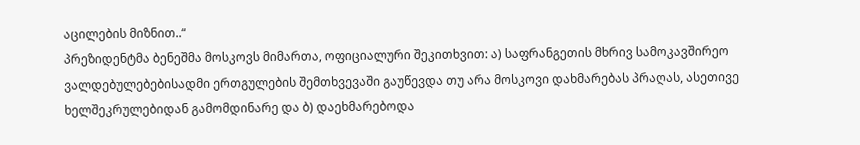აცილების მიზნით..“
პრეზიდენტმა ბენეშმა მოსკოვს მიმართა, ოფიციალური შეკითხვით: ა) საფრანგეთის მხრივ სამოკავშირეო ვალდებულებებისადმი ერთგულების შემთხვევაში გაუწევდა თუ არა მოსკოვი დახმარებას პრაღას, ასეთივე ხელშეკრულებიდან გამომდინარე და ბ) დაეხმარებოდა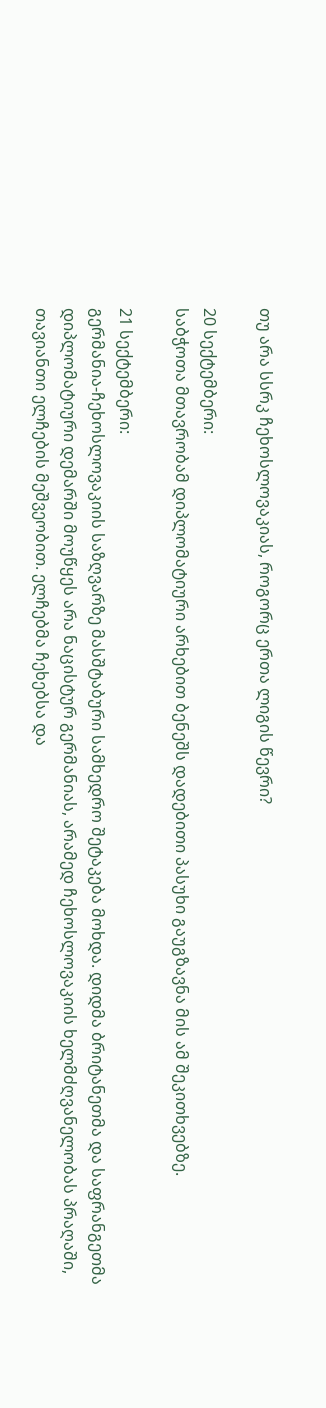თუ არა სსრკ ჩეხოსლოვაკიას, როგორც ერთა ლიგის წევრი?

20 სექტემბერი:
საბჭოთა მთავრობამ დიპლომატიური არხებით ბენეშს დადებითი პასუხი გაუგზავნა მის ამ შეკითხვებზე.

21 სექტემბერი:
გერმანია-ჩეხოსლოვაკიის საზღვარზე მასშტაბური სამხედრო შეტაკება მოხდა. დიდმა ბრიტანეთმა და საფრანგეთმა დიპლომატიური დემარში მოუწყეს არა ნაცისტურ გერმანიას, არამედ ჩეხოსლოვაკიის ხელმძღვანელობას პრაღაში, თავიანთი ელჩების მეშვეობით. ელჩებმა ჩეხებსა და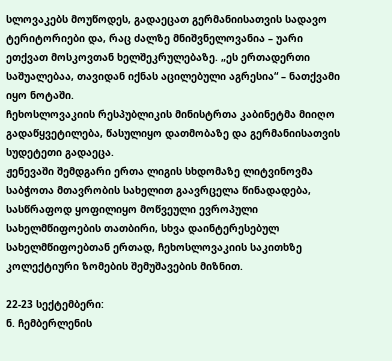სლოვაკებს მოუწოდეს, გადაეცათ გერმანიისათვის სადავო ტერიტორიები და, რაც ძალზე მნიშვნელოვანია – უარი ეთქვათ მოსკოვთან ხელშეკრულებაზე. „ეს ერთადერთი საშუალებაა, თავიდან იქნას აცილებული აგრესია“ – ნათქვამი იყო ნოტაში.
ჩეხოსლოვაკიის რესპუბლიკის მინისტრთა კაბინეტმა მიიღო გადაწყვეტილება, წასულიყო დათმობაზე და გერმანიისათვის სუდეტეთი გადაეცა.
ჟენევაში შემდგარი ერთა ლიგის სხდომაზე ლიტვინოვმა საბჭოთა მთავრობის სახელით გაავრცელა წინადადება, სასწრაფოდ ყოფილიყო მოწვეული ევროპული სახელმწიფოების თათბირი, სხვა დაინტერესებულ სახელმწიფოებთან ერთად, ჩეხოსლოვაკიის საკითხზე კოლექტიური ზომების შემუშავების მიზნით.

22-23 სექტემბერი:
ნ. ჩემბერლენის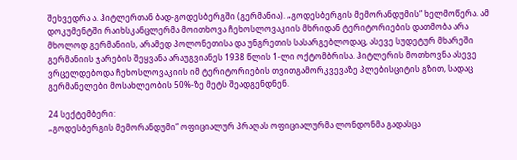შეხვედრა ა. ჰიტლერთან ბად-გოდესბერგში (გერმანია). „გოდესბერგის მემორანდუმის“ ხელმოწერა. ამ დოკუმენტში რაიხსკანცლერმა მოითხოვა ჩეხოსლოვაკიის მხრიდან ტერიტორიების დათმობა არა მხოლოდ გერმანიის, არამედ პოლონეთისა და უნგრეთის სასარგებლოდაც, ასევე სუდეტურ მხარეში გერმანიის ჯარების შეყვანა არაუგვიანეს 1938 წლის 1-ლი ოქტომბრისა. ჰიტლერის მოთხოვნა ასევე ვრცელდებოდა ჩეხოსლოვაკიის იმ ტერიტორიების თვითგამორკვევაზე პლებისციტის გზით, სადაც გერმანელები მოსახლეობის 50%-ზე მეტს შეადგენდნენ.

24 სექტემბერი:
„გოდესბერგის მემორანდუმი“ ოფიციალურ პრაღას ოფიციალურმა ლონდონმა გადასცა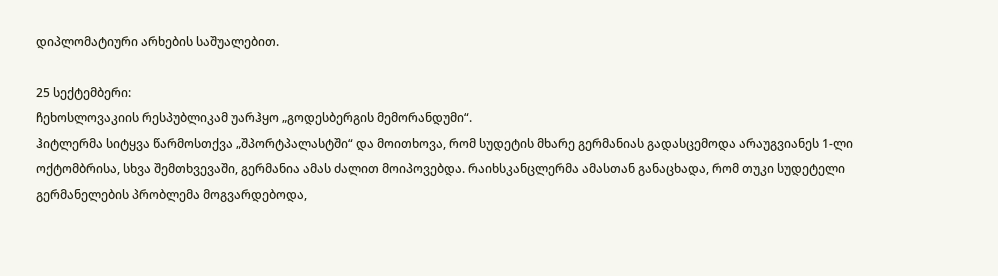დიპლომატიური არხების საშუალებით.

25 სექტემბერი:
ჩეხოსლოვაკიის რესპუბლიკამ უარჰყო „გოდესბერგის მემორანდუმი“.
ჰიტლერმა სიტყვა წარმოსთქვა „შპორტპალასტში“ და მოითხოვა, რომ სუდეტის მხარე გერმანიას გადასცემოდა არაუგვიანეს 1-ლი ოქტომბრისა, სხვა შემთხვევაში, გერმანია ამას ძალით მოიპოვებდა. რაიხსკანცლერმა ამასთან განაცხადა, რომ თუკი სუდეტელი გერმანელების პრობლემა მოგვარდებოდა,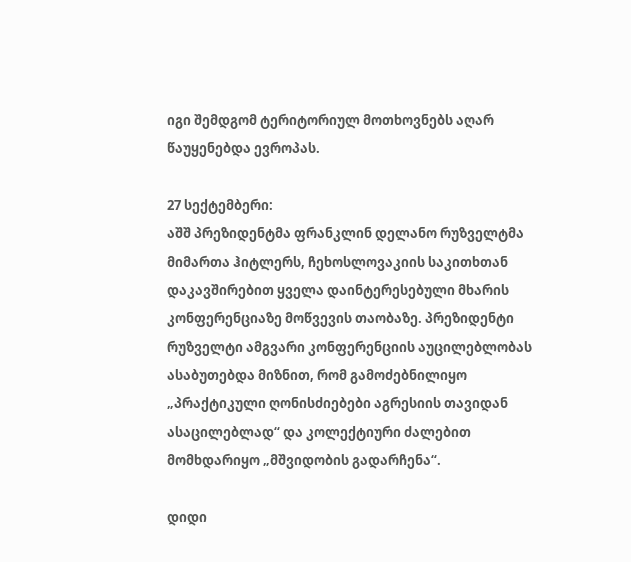იგი შემდგომ ტერიტორიულ მოთხოვნებს აღარ წაუყენებდა ევროპას.

27 სექტემბერი:
აშშ პრეზიდენტმა ფრანკლინ დელანო რუზველტმა მიმართა ჰიტლერს, ჩეხოსლოვაკიის საკითხთან დაკავშირებით ყველა დაინტერესებული მხარის კონფერენციაზე მოწვევის თაობაზე. პრეზიდენტი რუზველტი ამგვარი კონფერენციის აუცილებლობას ასაბუთებდა მიზნით, რომ გამოძებნილიყო „პრაქტიკული ღონისძიებები აგრესიის თავიდან ასაცილებლად“ და კოლექტიური ძალებით მომხდარიყო „მშვიდობის გადარჩენა“.

დიდი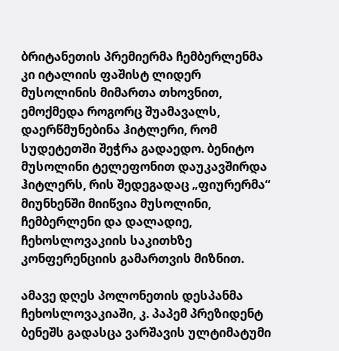ბრიტანეთის პრემიერმა ჩემბერლენმა კი იტალიის ფაშისტ ლიდერ მუსოლინის მიმართა თხოვნით, ემოქმედა როგორც შუამავალს, დაერწმუნებინა ჰიტლერი, რომ სუდეტეთში შეჭრა გადაედო. ბენიტო მუსოლინი ტელეფონით დაუკავშირდა ჰიტლერს, რის შედეგადაც „ფიურერმა“ მიუნხენში მიიწვია მუსოლინი, ჩემბერლენი და დალადიე, ჩეხოსლოვაკიის საკითხზე კონფერენციის გამართვის მიზნით.

ამავე დღეს პოლონეთის დესპანმა ჩეხოსლოვაკიაში, კ. პაპემ პრეზიდენტ ბენეშს გადასცა ვარშავის ულტიმატუმი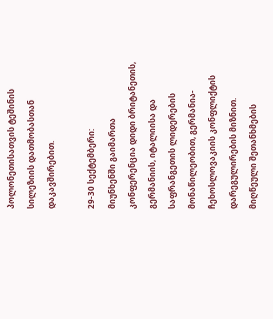პოლონეთისათვის ტეშინის სილეზიის დათმობასთან დაკავშირებით.

29-30 სექტემბერი:
მიუნხენში გაიმართა კონფერენცია დიდი ბრიტანეთის, გერმანიის, იტალიისა და საფრანგეთის ლიდერების მონაწილეობით, გერმანია-ჩეხოსლოვაკიის კონფლიქტის დარეგულირების მიზნით. მიღწეული შეთანხმების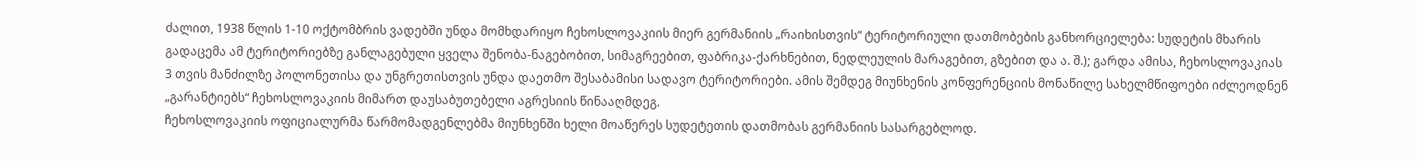ძალით, 1938 წლის 1-10 ოქტომბრის ვადებში უნდა მომხდარიყო ჩეხოსლოვაკიის მიერ გერმანიის „რაიხისთვის“ ტერიტორიული დათმობების განხორციელება: სუდეტის მხარის გადაცემა ამ ტერიტორიებზე განლაგებული ყველა შენობა-ნაგებობით, სიმაგრეებით, ფაბრიკა-ქარხნებით, ნედლეულის მარაგებით, გზებით და ა. შ.); გარდა ამისა, ჩეხოსლოვაკიას 3 თვის მანძილზე პოლონეთისა და უნგრეთისთვის უნდა დაეთმო შესაბამისი სადავო ტერიტორიები. ამის შემდეგ მიუნხენის კონფერენციის მონაწილე სახელმწიფოები იძლეოდნენ „გარანტიებს“ ჩეხოსლოვაკიის მიმართ დაუსაბუთებელი აგრესიის წინააღმდეგ.
ჩეხოსლოვაკიის ოფიციალურმა წარმომადგენლებმა მიუნხენში ხელი მოაწერეს სუდეტეთის დათმობას გერმანიის სასარგებლოდ.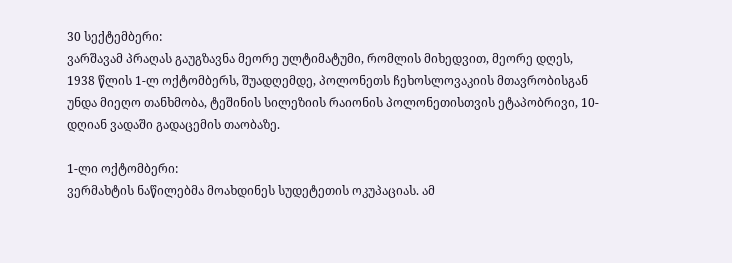30 სექტემბერი:
ვარშავამ პრაღას გაუგზავნა მეორე ულტიმატუმი, რომლის მიხედვით, მეორე დღეს, 1938 წლის 1-ლ ოქტომბერს, შუადღემდე, პოლონეთს ჩეხოსლოვაკიის მთავრობისგან უნდა მიეღო თანხმობა, ტეშინის სილეზიის რაიონის პოლონეთისთვის ეტაპობრივი, 10-დღიან ვადაში გადაცემის თაობაზე.

1-ლი ოქტომბერი:
ვერმახტის ნაწილებმა მოახდინეს სუდეტეთის ოკუპაციას. ამ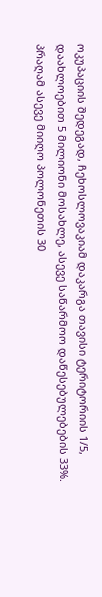ოკუპაციის შედეგად, ჩეხოსლოვაკიამ დაკარგა თავისი ტერიტორიის 1/5, დაახლოებით 5 მილიონი მოსახლე, ასევე საწარმოო დაწესებულებების 33%.
პრაღამ ასევე მიიღო პოლონეთის 30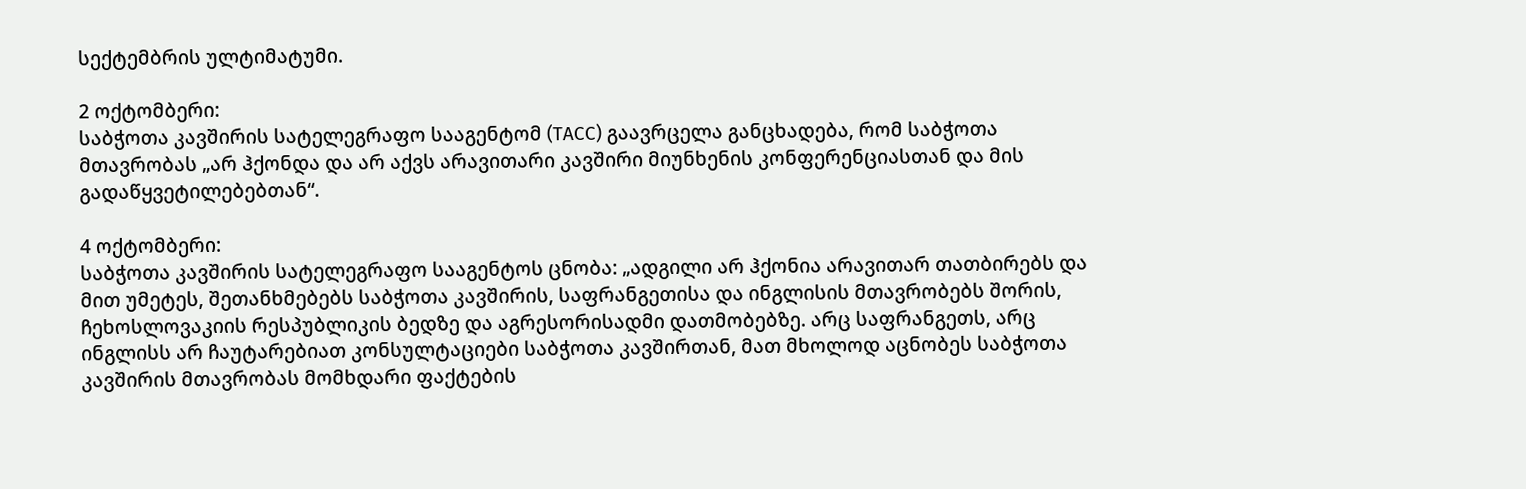სექტემბრის ულტიმატუმი.

2 ოქტომბერი:
საბჭოთა კავშირის სატელეგრაფო სააგენტომ (ТАСС) გაავრცელა განცხადება, რომ საბჭოთა მთავრობას „არ ჰქონდა და არ აქვს არავითარი კავშირი მიუნხენის კონფერენციასთან და მის გადაწყვეტილებებთან“.

4 ოქტომბერი:
საბჭოთა კავშირის სატელეგრაფო სააგენტოს ცნობა: „ადგილი არ ჰქონია არავითარ თათბირებს და მით უმეტეს, შეთანხმებებს საბჭოთა კავშირის, საფრანგეთისა და ინგლისის მთავრობებს შორის, ჩეხოსლოვაკიის რესპუბლიკის ბედზე და აგრესორისადმი დათმობებზე. არც საფრანგეთს, არც ინგლისს არ ჩაუტარებიათ კონსულტაციები საბჭოთა კავშირთან, მათ მხოლოდ აცნობეს საბჭოთა კავშირის მთავრობას მომხდარი ფაქტების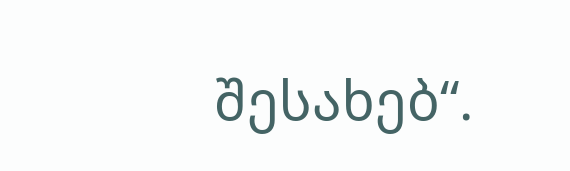შესახებ“.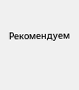Рекомендуем